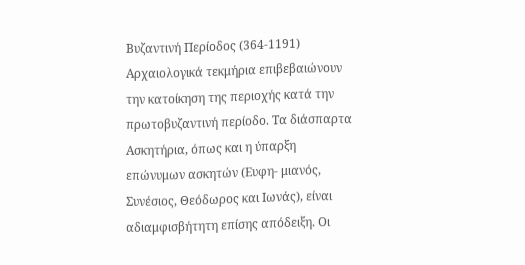Βυζαντινή Περίοδος (364-1191)
Αρχαιολογικά τεκμήρια επιβεβαιώνουν την κατοίκηση της περιοχής κατά την πρωτοβυζαντινή περίοδο. Τα διάσπαρτα Ασκητήρια, όπως και η ύπαρξη επώνυμων ασκητών (Ευφη- μιανός, Συνέσιος, Θεόδωρος και Ιωνάς), είναι αδιαμφισβήτητη επίσης απόδειξη. Οι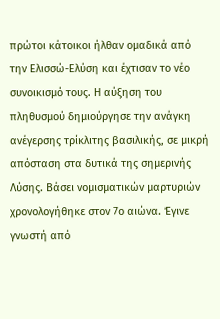πρώτοι κάτοικοι ήλθαν ομαδικά από την Ελισσώ-Ελύση και έχτισαν το νέο συνοικισμό τους. Η αύξηση του πληθυσμού δημιούργησε την ανάγκη ανέγερσης τρίκλιτης βασιλικής, σε μικρή απόσταση στα δυτικά της σημερινής Λύσης. Βάσει νομισματικών μαρτυριών χρονολογήθηκε στον 7ο αιώνα. Έγινε γνωστή από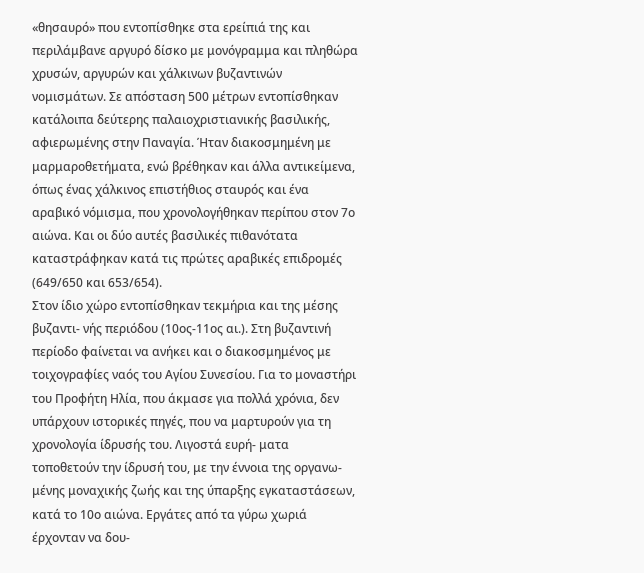«θησαυρό» που εντοπίσθηκε στα ερείπιά της και περιλάμβανε αργυρό δίσκο με μονόγραμμα και πληθώρα χρυσών, αργυρών και χάλκινων βυζαντινών νομισμάτων. Σε απόσταση 500 μέτρων εντοπίσθηκαν κατάλοιπα δεύτερης παλαιοχριστιανικής βασιλικής, αφιερωμένης στην Παναγία. Ήταν διακοσμημένη με μαρμαροθετήματα, ενώ βρέθηκαν και άλλα αντικείμενα, όπως ένας χάλκινος επιστήθιος σταυρός και ένα αραβικό νόμισμα, που χρονολογήθηκαν περίπου στον 7ο αιώνα. Και οι δύο αυτές βασιλικές πιθανότατα καταστράφηκαν κατά τις πρώτες αραβικές επιδρομές (649/650 και 653/654).
Στον ίδιο χώρο εντοπίσθηκαν τεκμήρια και της μέσης βυζαντι- νής περιόδου (10ος-11ος αι.). Στη βυζαντινή περίοδο φαίνεται να ανήκει και ο διακοσμημένος με τοιχογραφίες ναός του Αγίου Συνεσίου. Για το μοναστήρι του Προφήτη Ηλία, που άκμασε για πολλά χρόνια, δεν υπάρχουν ιστορικές πηγές, που να μαρτυρούν για τη χρονολογία ίδρυσής του. Λιγοστά ευρή- ματα τοποθετούν την ίδρυσή του, με την έννοια της οργανω- μένης μοναχικής ζωής και της ύπαρξης εγκαταστάσεων, κατά το 10ο αιώνα. Εργάτες από τα γύρω χωριά έρχονταν να δου-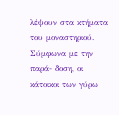λέψουν στα κτήματα του μοναστηριού. Σύμφωνα με την παρά- δοση, οι κάτοικοι των γύρω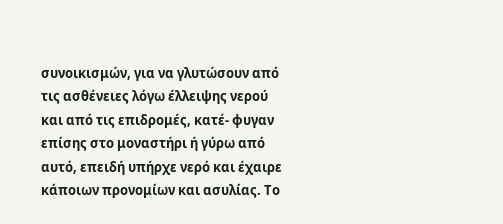συνοικισμών, για να γλυτώσουν από τις ασθένειες λόγω έλλειψης νερού και από τις επιδρομές, κατέ- φυγαν επίσης στο μοναστήρι ή γύρω από αυτό, επειδή υπήρχε νερό και έχαιρε κάποιων προνομίων και ασυλίας. Το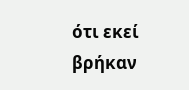ότι εκεί βρήκαν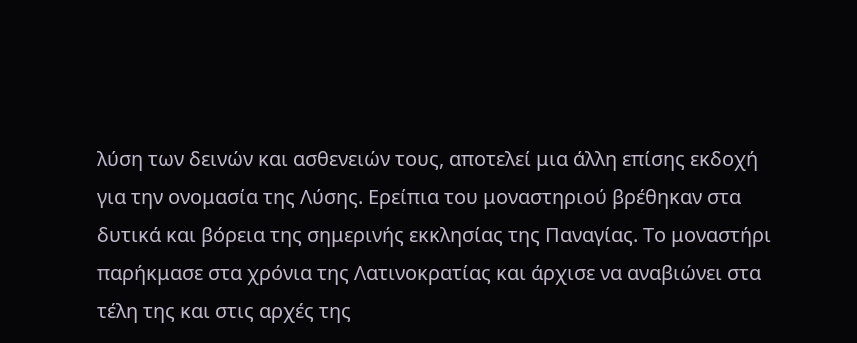λύση των δεινών και ασθενειών τους, αποτελεί μια άλλη επίσης εκδοχή για την ονομασία της Λύσης. Ερείπια του μοναστηριού βρέθηκαν στα δυτικά και βόρεια της σημερινής εκκλησίας της Παναγίας. Το μοναστήρι παρήκμασε στα χρόνια της Λατινοκρατίας και άρχισε να αναβιώνει στα τέλη της και στις αρχές της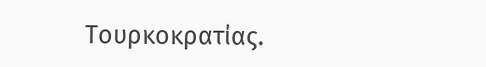Τουρκοκρατίας.